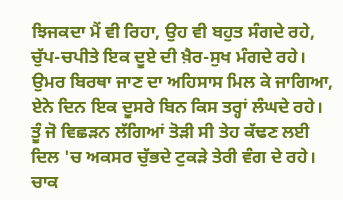ਝਿਜਕਦਾ ਮੈਂ ਵੀ ਰਿਹਾ, ਉਹ ਵੀ ਬਹੁਤ ਸੰਗਦੇ ਰਹੇ,
ਚੁੱਪ-ਚਪੀਤੇ ਇਕ ਦੂਏ ਦੀ ਖ਼ੈਰ-ਸੁਖ ਮੰਗਦੇ ਰਹੇ।
ਉਮਰ ਬਿਰਥਾ ਜਾਣ ਦਾ ਅਹਿਸਾਸ ਮਿਲ ਕੇ ਜਾਗਿਆ,
ਏਨੇ ਦਿਨ ਇਕ ਦੂਸਰੇ ਬਿਨ ਕਿਸ ਤਰ੍ਹਾਂ ਲੰਘਦੇ ਰਹੇ।
ਤੂੰ ਜੋ ਵਿਛੜਨ ਲੱਗਿਆਂ ਤੋੜੀ ਸੀ ਤੇਹ ਕੱਢਣ ਲਈ
ਦਿਲ 'ਚ ਅਕਸਰ ਚੁੱਭਦੇ ਟੁਕੜੇ ਤੇਰੀ ਵੰਗ ਦੇ ਰਹੇ।
ਚਾਕ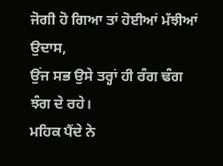ਜੋਗੀ ਹੋ ਗਿਆ ਤਾਂ ਹੋਈਆਂ ਮੱਝੀਆਂ ਉਦਾਸ,
ਉਂਜ ਸਭ ਉਸੇ ਤਰ੍ਹਾਂ ਹੀ ਰੰਗ ਢੰਗ ਝੰਗ ਦੇ ਰਹੇ।
ਮਹਿਕ ਪੈਂਦੇ ਨੇ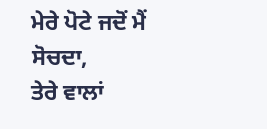ਮੇਰੇ ਪੋਟੇ ਜਦੋਂ ਮੈਂ ਸੋਚਦਾ,
ਤੇਰੇ ਵਾਲਾਂ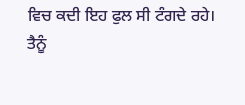ਵਿਚ ਕਦੀ ਇਹ ਫੁਲ ਸੀ ਟੰਗਦੇ ਰਹੇ।
ਤੈਨੂੰ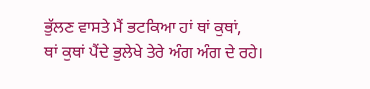ਭੁੱਲਣ ਵਾਸਤੇ ਮੈਂ ਭਟਕਿਆ ਹਾਂ ਥਾਂ ਕੁਥਾਂ,
ਥਾਂ ਕੁਥਾਂ ਪੈਂਦੇ ਭੁਲੇਖੇ ਤੇਰੇ ਅੰਗ ਅੰਗ ਦੇ ਰਹੇ।